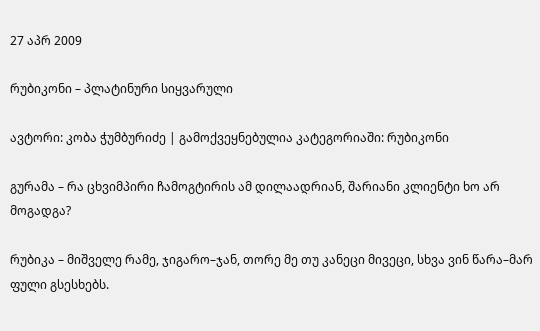27 აპრ 2009

რუბიკონი – პლატინური სიყვარული

ავტორი: კობა ჭუმბურიძე | გამოქვეყნებულია კატეგორიაში: რუბიკონი

გურამა – რა ცხვიმპირი ჩამოგტირის ამ დილაადრიან, შარიანი კლიენტი ხო არ მოგადგა?

რუბიკა – მიშველე რამე, ჯიგარო–ჯან, თორე მე თუ კანეცი მივეცი, სხვა ვინ წარა–მარ ფული გსესხებს.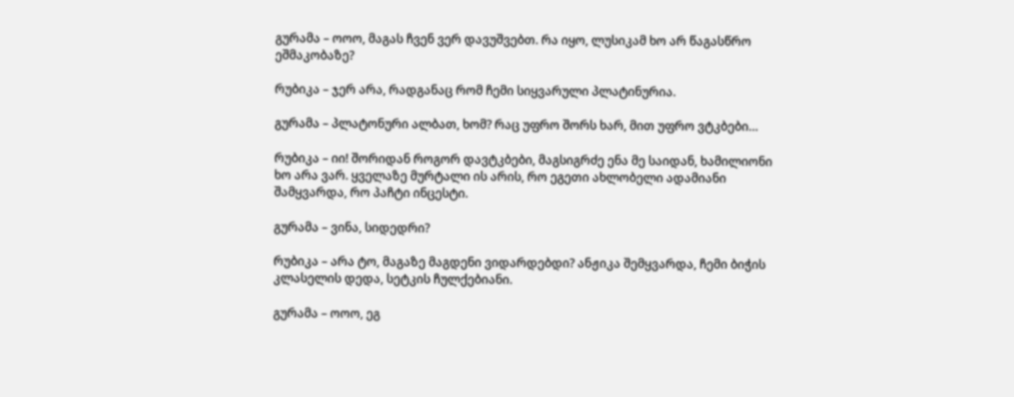გურამა – ოოო, მაგას ჩვენ ვერ დავუშვებთ. რა იყო, ლუსიკამ ხო არ წაგასწრო ეშმაკობაზე?

რუბიკა – ჯერ არა, რადგანაც რომ ჩემი სიყვარული პლატინურია.

გურამა – პლატონური ალბათ, ხომ? რაც უფრო შორს ხარ, მით უფრო ვტკბები…

რუბიკა – იი! შორიდან როგორ დავტკბები, მაგსიგრძე ენა მე საიდან, ხამილიონი ხო არა ვარ. ყველაზე მურტალი ის არის, რო ეგეთი ახლობელი ადამიანი შამყვარდა, რო პაჩტი ინცესტი.

გურამა – ვინა, სიდედრი?

რუბიკა – არა ტო, მაგაზე მაგდენი ვიდარდებდი? ანჟიკა შემყვარდა, ჩემი ბიჭის კლასელის დედა, სეტკის ჩულქებიანი.

გურამა – ოოო, ეგ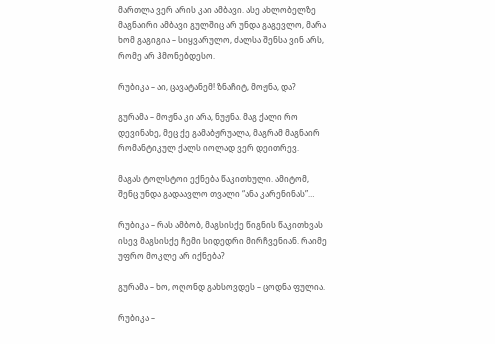მართლა ვერ არის კაი ამბავი. ასე ახლობელზე მაგნაირი ამბავი გულშიც არ უნდა გაგევლო, მარა ხომ გაგიგია – სიყვარულო, ძალსა შენსა ვინ არს, რომე არ ჰმონებდესო.

რუბიკა – აი, ცავატანემ! ზნაჩიტ, მოჟნა, და?

გურამა – მოჟნა კი არა, ნუჟნა. მაგ ქალი რო დევინახე, მეც ქე გამაბჟრუალა, მაგრამ მაგნაირ რომანტიკულ ქალს იოლად ვერ დეითრევ.

მაგას ტოლსტოი ექნება წაკითხული. ამიტომ, შენც უნდა გადაავლო თვალი “ანა კარენინას”…

რუბიკა – რას ამბობ, მაგსისქე წიგნის წაკითხვას ისევ მაგსისქე ჩემი სიდედრი მირჩვენიან. რაიმე უფრო მოკლე არ იქნება?

გურამა – ხო, ოღონდ გახსოვდეს – ცოდნა ფულია.

რუბიკა –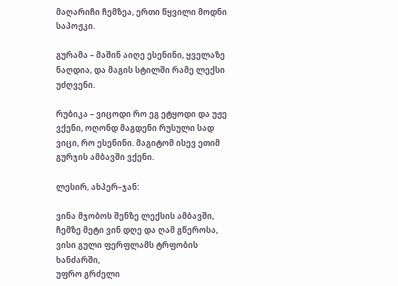მაღარიჩი ჩემზეა, ერთი წყვილი მოდნი საპოჟკი.

გურამა – მაშინ აიღე ესენინი, ყველაზე ნაღდია, და მაგის სტილში რამე ლექსი უძღვენი.

რუბიკა – ვიცოდი რო ეგ ეტყოდი და უჟე ვქენი, ოღონდ მაგდენი რუსული სად ვიცი, რო ესენინი. მაგიტომ ისევ ეთიმ გურჯის ამბავში ვქენი.

ლესირ, ახპერ–ჯან:

ვინა მჯობოს შენზე ლექსის ამბავში,
ჩემზე მეტი ვინ დღე და ღამ გწეროსა,
ვისი გული ფერფლამს ტრფობის ხანძარში,
უფრო გრძელი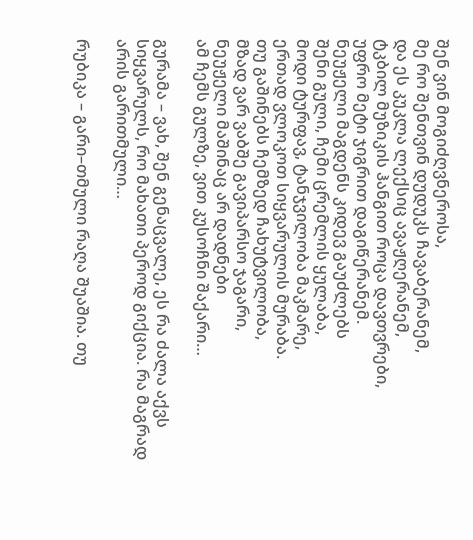შენ ვინ მოგიძღვნეროსა,
მე რო შენთვინ დუდუკს ჩავაბერანემ,
და ეს კუკლა ლექსიც ავაჟღერანემ,
ტკბილ მუზიკის ჰანგით როცა დავთვრები,
უფრო მეტი ჯიგრით დაგიწერანემ.
ნეუჟელი მაგდენს კიდევ გაუძლებს
შენი გული, ჩემი ცრემლის ყულაბა,
მოდი ტურფავ, ტანჯვილობა მაკმარე,
ერთად ვლოკოთ სიყვარულის მურაბა.
თუ გაშინებს ჩემზედ ჩახუტვილობა,
მზად ვარ ვაბშე გავიპარსო ჯაგარი,
ნეუჟელი მაშინაც არ დადნები
ამ ჩემს გულზე, ვით კუსოჩნი შაქარი…

გურამა – ვახ, შენ გენაცვალე, ეს რა ძალა აქვს სიყვარულს, რო მახათი პეროდ გიქცია. რა მაგრად არის გარითმული…

რუბიკა – გარი–თმული რაღა შუაშია. თუ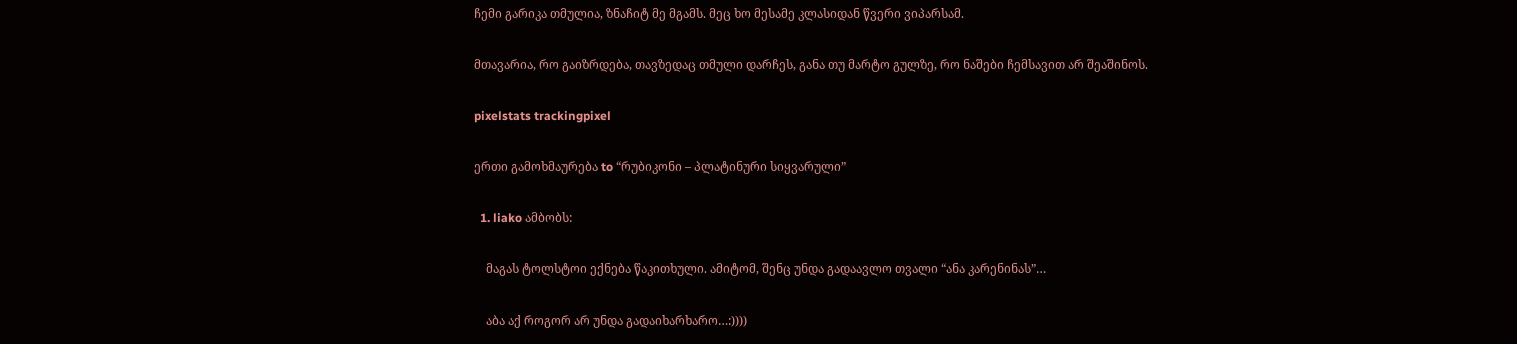ჩემი გარიკა თმულია, ზნაჩიტ მე მგამს. მეც ხო მესამე კლასიდან წვერი ვიპარსამ.

მთავარია, რო გაიზრდება, თავზედაც თმული დარჩეს, განა თუ მარტო გულზე, რო ნაშები ჩემსავით არ შეაშინოს.

pixelstats trackingpixel

ერთი გამოხმაურება to “რუბიკონი – პლატინური სიყვარული”

  1. liako ამბობს:

    მაგას ტოლსტოი ექნება წაკითხული. ამიტომ, შენც უნდა გადაავლო თვალი “ანა კარენინას”…

    აბა აქ როგორ არ უნდა გადაიხარხარო…:))))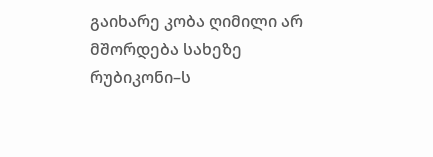გაიხარე კობა ღიმილი არ მშორდება სახეზე რუბიკონი–ს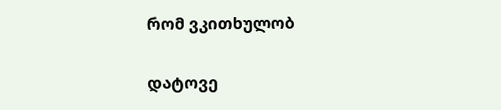რომ ვკითხულობ

დატოვე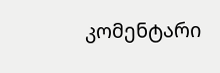კომენტარი